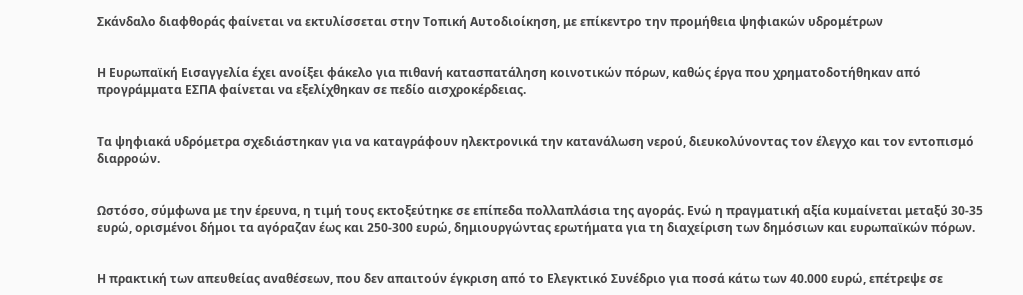Σκάνδαλο διαφθοράς φαίνεται να εκτυλίσσεται στην Τοπική Αυτοδιοίκηση, με επίκεντρο την προμήθεια ψηφιακών υδρομέτρων


Η Ευρωπαϊκή Εισαγγελία έχει ανοίξει φάκελο για πιθανή κατασπατάληση κοινοτικών πόρων, καθώς έργα που χρηματοδοτήθηκαν από προγράμματα ΕΣΠΑ φαίνεται να εξελίχθηκαν σε πεδίο αισχροκέρδειας.


Τα ψηφιακά υδρόμετρα σχεδιάστηκαν για να καταγράφουν ηλεκτρονικά την κατανάλωση νερού, διευκολύνοντας τον έλεγχο και τον εντοπισμό διαρροών.


Ωστόσο, σύμφωνα με την έρευνα, η τιμή τους εκτοξεύτηκε σε επίπεδα πολλαπλάσια της αγοράς. Ενώ η πραγματική αξία κυμαίνεται μεταξύ 30-35 ευρώ, ορισμένοι δήμοι τα αγόραζαν έως και 250-300 ευρώ, δημιουργώντας ερωτήματα για τη διαχείριση των δημόσιων και ευρωπαϊκών πόρων.


Η πρακτική των απευθείας αναθέσεων, που δεν απαιτούν έγκριση από το Ελεγκτικό Συνέδριο για ποσά κάτω των 40.000 ευρώ, επέτρεψε σε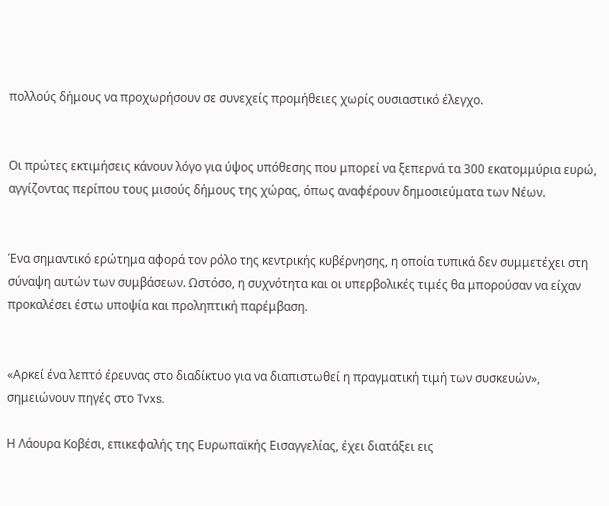πολλούς δήμους να προχωρήσουν σε συνεχείς προμήθειες χωρίς ουσιαστικό έλεγχο.


Οι πρώτες εκτιμήσεις κάνουν λόγο για ύψος υπόθεσης που μπορεί να ξεπερνά τα 300 εκατομμύρια ευρώ, αγγίζοντας περίπου τους μισούς δήμους της χώρας, όπως αναφέρουν δημοσιεύματα των Nέων.


Ένα σημαντικό ερώτημα αφορά τον ρόλο της κεντρικής κυβέρνησης, η οποία τυπικά δεν συμμετέχει στη σύναψη αυτών των συμβάσεων. Ωστόσο, η συχνότητα και οι υπερβολικές τιμές θα μπορούσαν να είχαν προκαλέσει έστω υποψία και προληπτική παρέμβαση.


«Αρκεί ένα λεπτό έρευνας στο διαδίκτυο για να διαπιστωθεί η πραγματική τιμή των συσκευών», σημειώνουν πηγές στο Tvxs.

Η Λάουρα Κοβέσι, επικεφαλής της Ευρωπαϊκής Εισαγγελίας, έχει διατάξει εις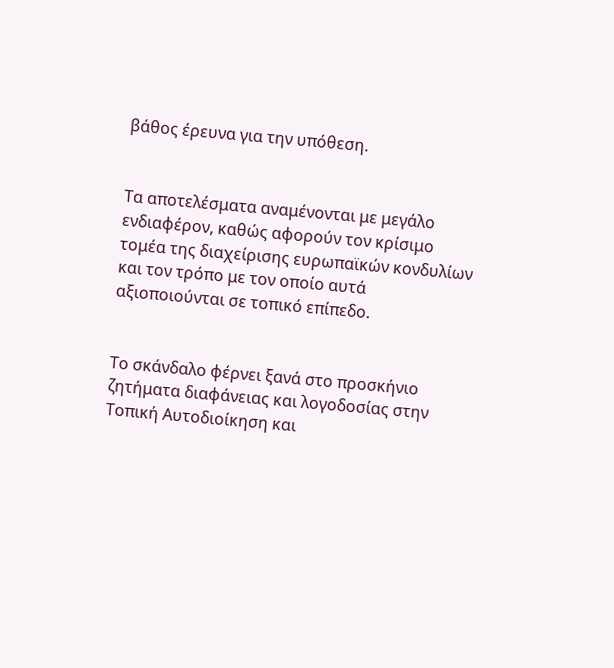βάθος έρευνα για την υπόθεση.


Τα αποτελέσματα αναμένονται με μεγάλο ενδιαφέρον, καθώς αφορούν τον κρίσιμο τομέα της διαχείρισης ευρωπαϊκών κονδυλίων και τον τρόπο με τον οποίο αυτά αξιοποιούνται σε τοπικό επίπεδο.


Το σκάνδαλο φέρνει ξανά στο προσκήνιο ζητήματα διαφάνειας και λογοδοσίας στην Τοπική Αυτοδιοίκηση και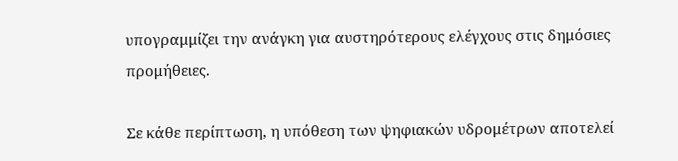υπογραμμίζει την ανάγκη για αυστηρότερους ελέγχους στις δημόσιες προμήθειες.

Σε κάθε περίπτωση, η υπόθεση των ψηφιακών υδρομέτρων αποτελεί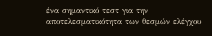ένα σημαντικό τεστ για την αποτελεσματικότητα των θεσμών ελέγχου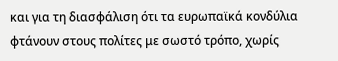και για τη διασφάλιση ότι τα ευρωπαϊκά κονδύλια φτάνουν στους πολίτες με σωστό τρόπο, χωρίς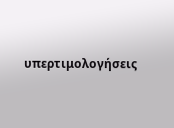υπερτιμολογήσεις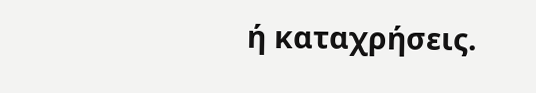ή καταχρήσεις.